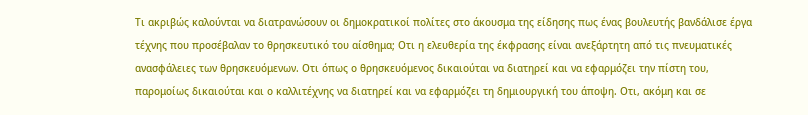Τι ακριβώς καλούνται να διατρανώσουν οι δημοκρατικοί πολίτες στο άκουσμα της είδησης πως ένας βουλευτής βανδάλισε έργα τέχνης που προσέβαλαν το θρησκευτικό του αίσθημα; Οτι η ελευθερία της έκφρασης είναι ανεξάρτητη από τις πνευματικές ανασφάλειες των θρησκευόμενων. Οτι όπως ο θρησκευόμενος δικαιούται να διατηρεί και να εφαρμόζει την πίστη του, παρομοίως δικαιούται και ο καλλιτέχνης να διατηρεί και να εφαρμόζει τη δημιουργική του άποψη. Οτι, ακόμη και σε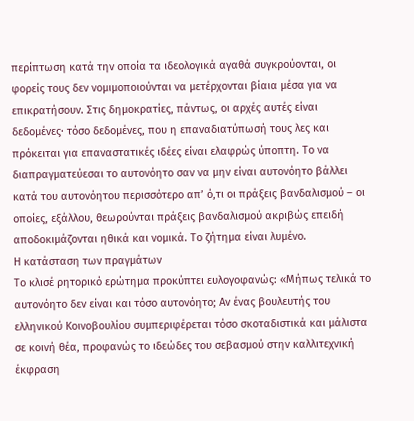περίπτωση κατά την οποία τα ιδεολογικά αγαθά συγκρούονται, οι φορείς τους δεν νομιμοποιούνται να μετέρχονται βίαια μέσα για να επικρατήσουν. Στις δημοκρατίες, πάντως, οι αρχές αυτές είναι δεδομένες· τόσο δεδομένες, που η επαναδιατύπωσή τους λες και πρόκειται για επαναστατικές ιδέες είναι ελαφρώς ύποπτη. Το να διαπραγματεύεσαι το αυτονόητο σαν να μην είναι αυτονόητο βάλλει κατά του αυτονόητου περισσότερο απ’ ό,τι οι πράξεις βανδαλισμού – οι οποίες, εξάλλου, θεωρούνται πράξεις βανδαλισμού ακριβώς επειδή αποδοκιμάζονται ηθικά και νομικά. Το ζήτημα είναι λυμένο.
Η κατάσταση των πραγμάτων
Το κλισέ ρητορικό ερώτημα προκύπτει ευλογοφανώς: «Μήπως τελικά το αυτονόητο δεν είναι και τόσο αυτονόητο; Αν ένας βουλευτής του ελληνικού Κοινοβουλίου συμπεριφέρεται τόσο σκοταδιστικά και μάλιστα σε κοινή θέα, προφανώς το ιδεώδες του σεβασμού στην καλλιτεχνική έκφραση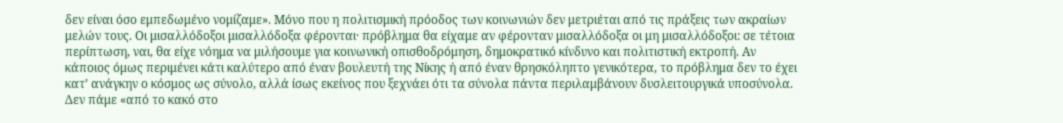δεν είναι όσο εμπεδωμένο νομίζαμε». Μόνο που η πολιτισμική πρόοδος των κοινωνιών δεν μετριέται από τις πράξεις των ακραίων μελών τους. Οι μισαλλόδοξοι μισαλλόδοξα φέρονται· πρόβλημα θα είχαμε αν φέρονταν μισαλλόδοξα οι μη μισαλλόδοξοι: σε τέτοια περίπτωση, ναι, θα είχε νόημα να μιλήσουμε για κοινωνική οπισθοδρόμηση, δημοκρατικό κίνδυνο και πολιτιστική εκτροπή. Αν κάποιος όμως περιμένει κάτι καλύτερο από έναν βουλευτή της Νίκης ή από έναν θρησκόληπτο γενικότερα, το πρόβλημα δεν το έχει κατ’ ανάγκην ο κόσμος ως σύνολο, αλλά ίσως εκείνος που ξεχνάει ότι τα σύνολα πάντα περιλαμβάνουν δυσλειτουργικά υποσύνολα. Δεν πάμε «από το κακό στο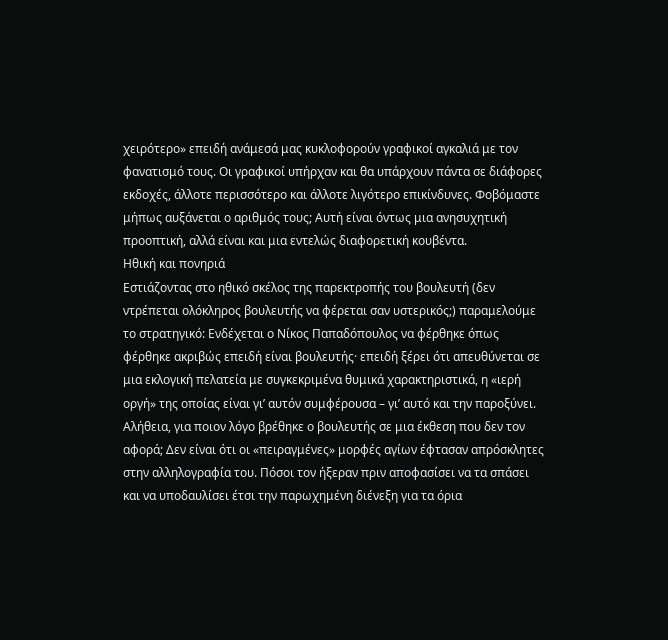χειρότερο» επειδή ανάμεσά μας κυκλοφορούν γραφικοί αγκαλιά με τον φανατισμό τους. Οι γραφικοί υπήρχαν και θα υπάρχουν πάντα σε διάφορες εκδοχές, άλλοτε περισσότερο και άλλοτε λιγότερο επικίνδυνες. Φοβόμαστε μήπως αυξάνεται ο αριθμός τους; Αυτή είναι όντως μια ανησυχητική προοπτική, αλλά είναι και μια εντελώς διαφορετική κουβέντα.
Ηθική και πονηριά
Εστιάζοντας στο ηθικό σκέλος της παρεκτροπής του βουλευτή (δεν ντρέπεται ολόκληρος βουλευτής να φέρεται σαν υστερικός;) παραμελούμε το στρατηγικό: Ενδέχεται ο Νίκος Παπαδόπουλος να φέρθηκε όπως φέρθηκε ακριβώς επειδή είναι βουλευτής· επειδή ξέρει ότι απευθύνεται σε μια εκλογική πελατεία με συγκεκριμένα θυμικά χαρακτηριστικά, η «ιερή οργή» της οποίας είναι γι’ αυτόν συμφέρουσα – γι’ αυτό και την παροξύνει. Αλήθεια, για ποιον λόγο βρέθηκε ο βουλευτής σε μια έκθεση που δεν τον αφορά; Δεν είναι ότι οι «πειραγμένες» μορφές αγίων έφτασαν απρόσκλητες στην αλληλογραφία του. Πόσοι τον ήξεραν πριν αποφασίσει να τα σπάσει και να υποδαυλίσει έτσι την παρωχημένη διένεξη για τα όρια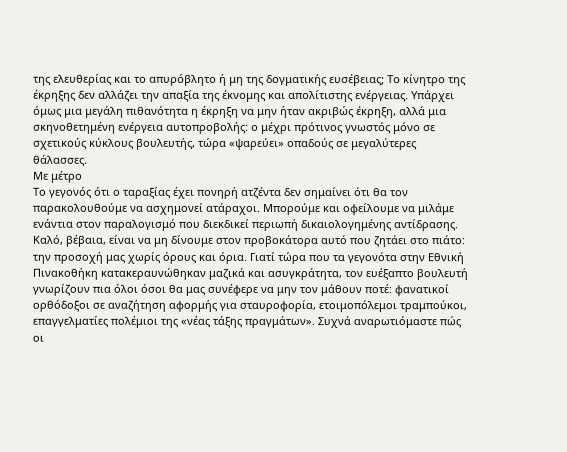της ελευθερίας και το απυρόβλητο ή μη της δογματικής ευσέβειας; Το κίνητρο της έκρηξης δεν αλλάζει την απαξία της έκνομης και απολίτιστης ενέργειας. Υπάρχει όμως μια μεγάλη πιθανότητα η έκρηξη να μην ήταν ακριβώς έκρηξη, αλλά μια σκηνοθετημένη ενέργεια αυτοπροβολής: ο μέχρι πρότινος γνωστός μόνο σε σχετικούς κύκλους βουλευτής, τώρα «ψαρεύει» οπαδούς σε μεγαλύτερες θάλασσες.
Με μέτρο
Το γεγονός ότι ο ταραξίας έχει πονηρή ατζέντα δεν σημαίνει ότι θα τον παρακολουθούμε να ασχημονεί ατάραχοι. Μπορούμε και οφείλουμε να μιλάμε ενάντια στον παραλογισμό που διεκδικεί περιωπή δικαιολογημένης αντίδρασης. Καλό, βέβαια, είναι να μη δίνουμε στον προβοκάτορα αυτό που ζητάει στο πιάτο: την προσοχή μας χωρίς όρους και όρια. Γιατί τώρα που τα γεγονότα στην Εθνική Πινακοθήκη κατακεραυνώθηκαν μαζικά και ασυγκράτητα, τον ευέξαπτο βουλευτή γνωρίζουν πια όλοι όσοι θα μας συνέφερε να μην τον μάθουν ποτέ: φανατικοί ορθόδοξοι σε αναζήτηση αφορμής για σταυροφορία, ετοιμοπόλεμοι τραμπούκοι, επαγγελματίες πολέμιοι της «νέας τάξης πραγμάτων». Συχνά αναρωτιόμαστε πώς οι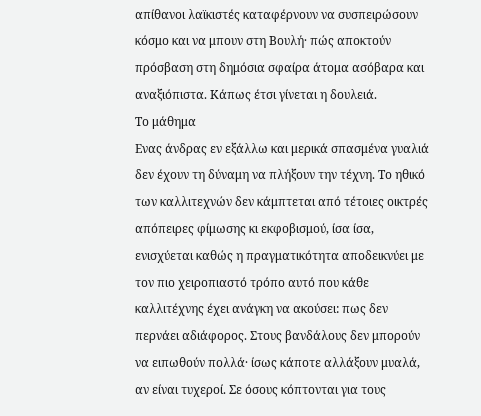απίθανοι λαϊκιστές καταφέρνουν να συσπειρώσουν κόσμο και να μπουν στη Βουλή· πώς αποκτούν πρόσβαση στη δημόσια σφαίρα άτομα ασόβαρα και αναξιόπιστα. Κάπως έτσι γίνεται η δουλειά.
Το μάθημα
Ενας άνδρας εν εξάλλω και μερικά σπασμένα γυαλιά δεν έχουν τη δύναμη να πλήξουν την τέχνη. Το ηθικό των καλλιτεχνών δεν κάμπτεται από τέτοιες οικτρές απόπειρες φίμωσης κι εκφοβισμού, ίσα ίσα, ενισχύεται καθώς η πραγματικότητα αποδεικνύει με τον πιο χειροπιαστό τρόπο αυτό που κάθε καλλιτέχνης έχει ανάγκη να ακούσει: πως δεν περνάει αδιάφορος. Στους βανδάλους δεν μπορούν να ειπωθούν πολλά· ίσως κάποτε αλλάξουν μυαλά, αν είναι τυχεροί. Σε όσους κόπτονται για τους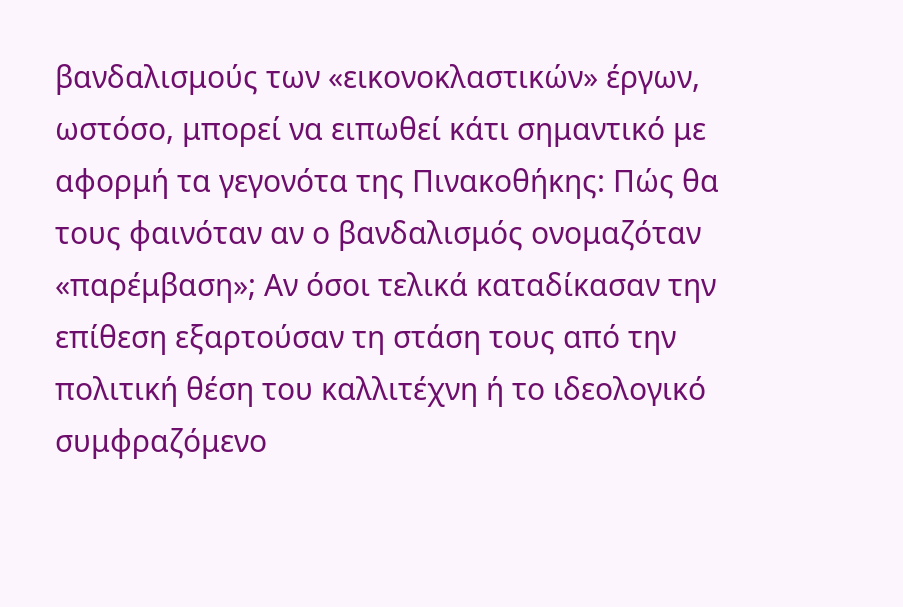βανδαλισμούς των «εικονοκλαστικών» έργων, ωστόσο, μπορεί να ειπωθεί κάτι σημαντικό με αφορμή τα γεγονότα της Πινακοθήκης: Πώς θα τους φαινόταν αν ο βανδαλισμός ονομαζόταν «παρέμβαση»; Αν όσοι τελικά καταδίκασαν την επίθεση εξαρτούσαν τη στάση τους από την πολιτική θέση του καλλιτέχνη ή το ιδεολογικό συμφραζόμενο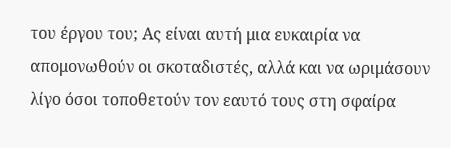του έργου του; Ας είναι αυτή μια ευκαιρία να απομονωθούν οι σκοταδιστές, αλλά και να ωριμάσουν λίγο όσοι τοποθετούν τον εαυτό τους στη σφαίρα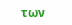των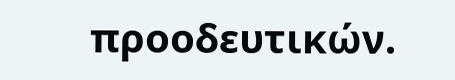προοδευτικών.